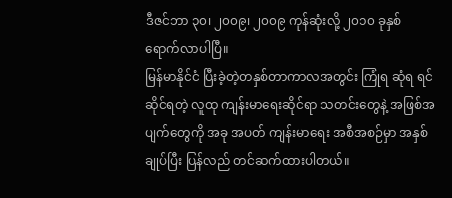ဒီဇင်ဘာ ၃၀၊ ၂၀၀၉၊ ၂၀၀၉ ကုန်ဆုံးလို့ ၂၀၁၀ ခုနှစ် ရောက်လာပါပြီ။
မြန်မာနိုင်ငံ ပြီးခဲ့တဲ့တနှစ်တာကာလအတွင်း ကြုံရ ဆုံရ ရင်ဆိုင်ရတဲ့ လူထု ကျန်းမာရေးဆိုင်ရာ သတင်းတွေနဲ့ အဖြစ်အပျက်တွေကို အခု အပတ် ကျန်းမာရေး အစီအစဉ်မှာ အနှစ်ချုပ်ပြီး ပြန်လည် တင်ဆက်ထားပါတယ်။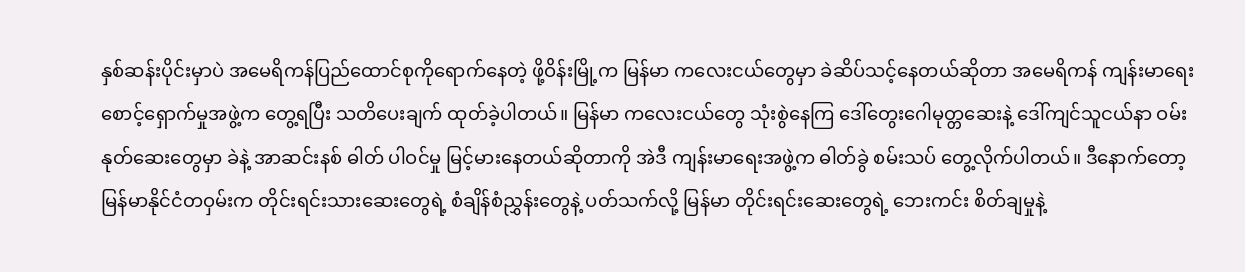နှစ်ဆန်းပိုင်းမှာပဲ အမေရိကန်ပြည်ထောင်စုကိုရောက်နေတဲ့ ဖို့ဝိန်းမြို့က မြန်မာ ကလေးငယ်တွေမှာ ခဲဆိပ်သင့်နေတယ်ဆိုတာ အမေရိကန် ကျန်းမာရေးစောင့်ရှောက်မှုအဖွဲ့က တွေ့ရပြီး သတိပေးချက် ထုတ်ခဲ့ပါတယ်။ မြန်မာ ကလေးငယ်တွေ သုံးစွဲနေကြ ဒေါ်တွေးဂေါမုတ္တဆေးနဲ့ ဒေါ်ကျင်သူငယ်နာ ဝမ်းနုတ်ဆေးတွေမှာ ခဲနဲ့ အာဆင်းနစ် ဓါတ် ပါဝင်မှု မြင့်မားနေတယ်ဆိုတာကို အဲဒီ ကျန်းမာရေးအဖွဲ့က ဓါတ်ခွဲ စမ်းသပ် တွေ့လိုက်ပါတယ်။ ဒီနောက်တော့ မြန်မာနိုင်ငံတဝှမ်းက တိုင်းရင်းသားဆေးတွေရဲ့ စံချိန်စံညွှန်းတွေနဲ့ ပတ်သက်လို့ မြန်မာ တိုင်းရင်းဆေးတွေရဲ့ ဘေးကင်း စိတ်ချမှုနဲ့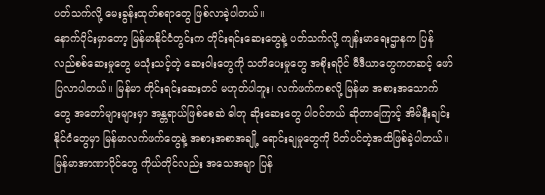ပတ်သက်လို့ မေးခွန်းထုတ်စရာတွေ ဖြစ်လာခဲ့ပါတယ်။
နောက်ပိုင်းမှာတော့ မြန်မာနိုင်ငံတွင်းက တိုင်းရင်းဆေးတွေနဲ့ ပတ်သက်လို့ ကျန်းမာရေးဌာနက ပြန်လည်စစ်ဆေးမှုတွေ မသုံးသင့်တဲ့ ဆေးဝါးတွေကို သတိပေးမှုတွေ အစိုးရပိုင် မီဒီယာတွေကတဆင့် ဖော်ပြလာပါတယ်။ မြန်မာ တိုင်းရင်းဆေးတင် မဟုတ်ပါဘူး၊ လက်ဖက်ကစလို့ မြန်မာ အစားအသောက်တွေ အတော်များများမှာ အန္တရာယ်ဖြစ်စေဆဲ ဓါတု ဆိုးဆေးတွေ ပါဝင်တယ် ဆိုတာကြောင့် အိမ်နီးချင်း နိုင်ငံတွေမှာ မြန်မာလက်ဖက်တွေနဲ့ အစားအစာအချို့ ရောင်းချမှုတွေကို ပိတ်ပင်တဲ့အထိဖြစ်ခဲ့ပါတယ်။
မြန်မာအာဏာပိုင်တွေ ကိုယ်တိုင်လည်း အသေအချာ ပြန်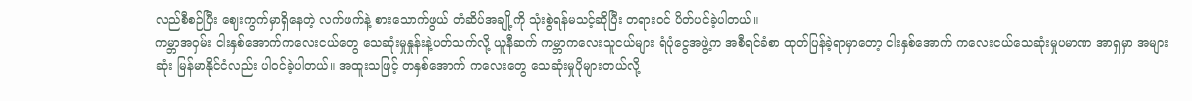လည်စီစဉ်ပြီး ဈေးကွက်မှာရှိနေတဲ့ လက်ဖက်နဲ့ စားသောက်ဖွယ် တံဆိပ်အချို့ကို သုံးစွဲရန်မသင့်ဆိုပြီး တရားဝင် ပိတ်ပင်ခဲ့ပါတယ်။
ကမ္ဘာအဝှမ်း ငါးနှစ်အောက်ကလေးငယ်တွေ သေဆုံးမှုနှုန်းနဲ့ပတ်သက်လို့ ယူနီဆက် ကမ္ဘာကလေးသူငယ်များ ရံပုံငွေအဖွဲ့က အစီရင်ခံစာ ထုတ်ပြန်ခဲ့ရာမှာတော့ ငါးနှစ်အောက် ကလေးငယ်သေဆုံးမှုပမာဏ အာရှမှာ အများဆုံး မြန်မာနိုင်ငံလည်း ပါဝင်ခဲ့ပါတယ်။ အထူးသဖြင့် တနှစ်အောက် ကလေးတွေ သေဆုံးမှုပိုများတယ်လို့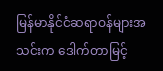မြန်မာနိုင်ငံဆရာဝန်များအသင်းက ဒေါက်တာမြင့်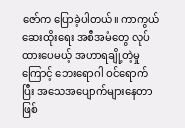ဇော်က ပြောခဲ့ပါတယ်။ ကာကွယ်ဆေးထိုးရေး အစီအမံတွေ လုပ်ထားပေမယ့် အဟာရချို့တဲ့မှုကြောင့် ဘေးရောဂါ ဝင်ရောက်ပြီး အသေအပျောက်များနေတာဖြစ်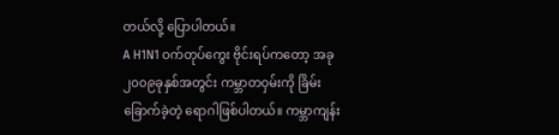တယ်လို့ ပြောပါတယ်။
A H1N1 ဝက်တုပ်ကွေး ဗိုင်းရပ်ကတော့ အခု ၂၀၀၉ခုနှစ်အတွင်း ကမ္ဘာတဝှမ်းကို ခြိမ်းခြောက်ခဲ့တဲ့ ရောဂါဖြစ်ပါတယ်။ ကမ္ဘာကျန်း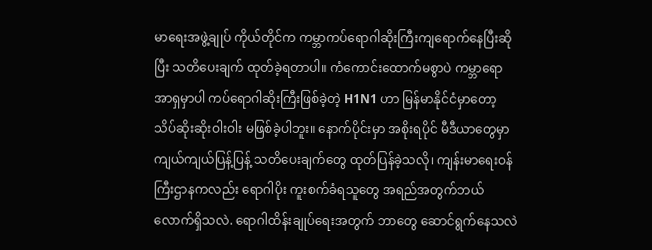မာရေးအဖွဲ့ချုပ် ကိုယ်တိုင်က ကမ္ဘာကပ်ရောဂါဆိုးကြီးကျရောက်နေပြီးဆိုပြီး သတိပေးချက် ထုတ်ခဲ့ရတာပါ။ ကံကောင်းထောက်မစွာပဲ ကမ္ဘာရော အာရှမှာပါ ကပ်ရောဂါဆိုးကြီးဖြစ်ခဲ့တဲ့ H1N1 ဟာ မြန်မာနိုင်ငံမှာတော့ သိပ်ဆိုးဆိုးဝါးဝါး မဖြစ်ခဲ့ပါဘူး။ နောက်ပိုင်းမှာ အစိုးရပိုင် မီဒီယာတွေမှာ ကျယ်ကျယ်ပြန့်ပြန့် သတိပေးချက်တွေ ထုတ်ပြန်ခဲ့သလို၊ ကျန်းမာရေးဝန်ကြီးဌာနကလည်း ရောဂါပိုး ကူးစက်ခံရသူတွေ အရည်အတွက်ဘယ်လောက်ရှိသလဲ. ရောဂါထိန်းချုပ်ရေးအတွက် ဘာတွေ ဆောင်ရွက်နေသလဲ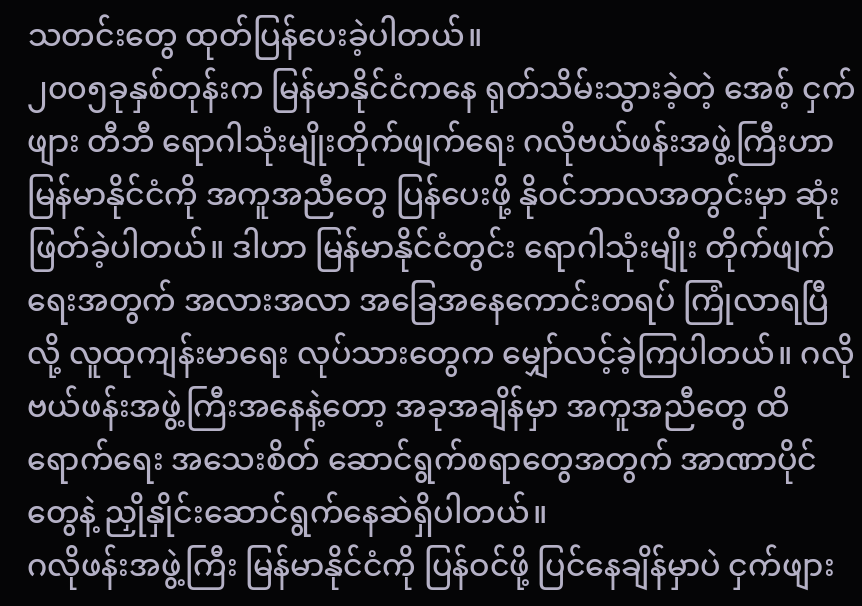သတင်းတွေ ထုတ်ပြန်ပေးခဲ့ပါတယ်။
၂၀၀၅ခုနှစ်တုန်းက မြန်မာနိုင်ငံကနေ ရုတ်သိမ်းသွားခဲ့တဲ့ အေစ့် ငှက်ဖျား တီဘီ ရောဂါသုံးမျိုးတိုက်ဖျက်ရေး ဂလိုဗယ်ဖန်းအဖွဲ့ကြီးဟာ မြန်မာနိုင်ငံကို အကူအညီတွေ ပြန်ပေးဖို့ နိုဝင်ဘာလအတွင်းမှာ ဆုံးဖြတ်ခဲ့ပါတယ်။ ဒါဟာ မြန်မာနိုင်ငံတွင်း ရောဂါသုံးမျိုး တိုက်ဖျက်ရေးအတွက် အလားအလာ အခြေအနေကောင်းတရပ် ကြုံလာရပြီလို့ လူထုကျန်းမာရေး လုပ်သားတွေက မျှော်လင့်ခဲ့ကြပါတယ်။ ဂလိုဗယ်ဖန်းအဖွဲ့ကြီးအနေနဲ့တော့ အခုအချိန်မှာ အကူအညီတွေ ထိရောက်ရေး အသေးစိတ် ဆောင်ရွက်စရာတွေအတွက် အာဏာပိုင်တွေနဲ့ ညှိုနှိုင်းဆောင်ရွက်နေဆဲရှိပါတယ်။
ဂလိုဖန်းအဖွဲ့ကြီး မြန်မာနိုင်ငံကို ပြန်ဝင်ဖို့ ပြင်နေချိန်မှာပဲ ငှက်ဖျား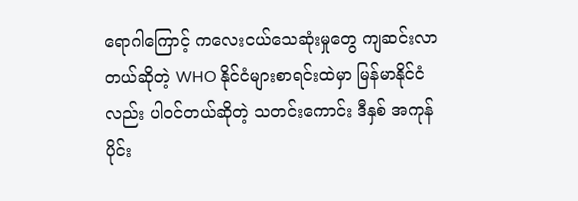ရောဂါကြောင့် ကလေးငယ်သေဆုံးမှုတွေ ကျဆင်းလာတယ်ဆိုတဲ့ WHO နိုင်ငံများစာရင်းထဲမှာ မြန်မာနိုင်ငံလည်း ပါဝင်တယ်ဆိုတဲ့ သတင်းကောင်း ဒီနှစ် အကုန်ပိုင်း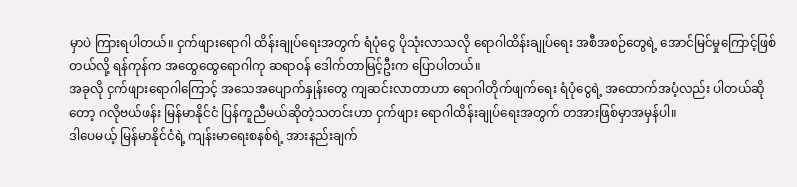မှာပဲ ကြားရပါတယ်။ ငှက်ဖျားရောဂါ ထိန်းချုပ်ရေးအတွက် ရံပုံငွေ ပိုသုံးလာသလို ရောဂါထိန်းချုပ်ရေး အစီအစဉ်တွေရဲ့ အောင်မြင်မှုကြောင့်ဖြစ်တယ်လို့ ရန်ကုန်က အထွေထွေရောဂါကု ဆရာဝန် ဒေါက်တာမြင့်ဦးက ပြောပါတယ်။
အခုလို ငှက်ဖျားရောဂါကြောင့် အသေအပျောက်နှုန်းတွေ ကျဆင်းလာတာဟာ ရောဂါတိုက်ဖျက်ရေး ရံပုံငွေရဲ့ အထောက်အပံ့လည်း ပါတယ်ဆိုတော့ ဂလိုဗယ်ဖန်း မြန်မာနိုင်ငံ ပြန်ကူညီမယ်ဆိုတဲ့သတင်းဟာ ငှက်ဖျား ရောဂါထိန်းချုပ်ရေးအတွက် တအားဖြစ်မှာအမှန်ပါ။
ဒါပေမယ့် မြန်မာနိုင်ငံရဲ့ ကျန်းမာရေးစနစ်ရဲ့ အားနည်းချက်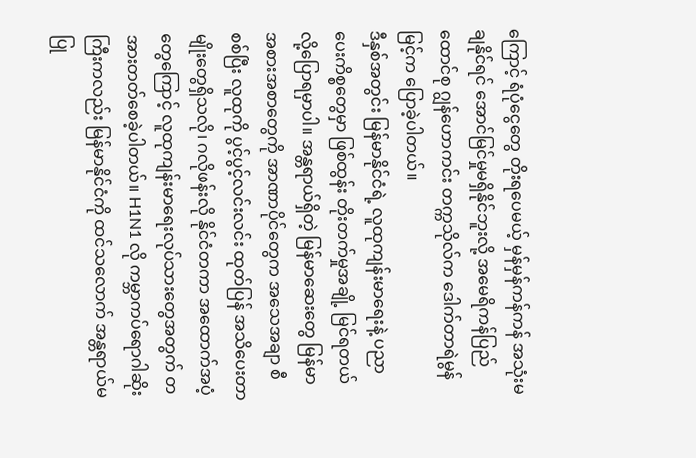ကြောင့် ရံပုံငွေတွေ တိုးရပေမယ့် မှန်မှန်ကန်ကန် အသုံးမချနိုင်ရင် အောင်မြင်မှုမရှိနိုင်ဘူးလို့ အမေရိကန်ပြည်ထောင်စု ဂျွန်ဟောကင်း တက္ကသိုလ်က ဒေါက်တာရဲမွန်မြင့်က ပြောခဲ့ပါတယ်။
ဒီနှစ်အတွင်း မြန်မာနိုင်ငံရဲ့ လူထုကျန်းမာရေးနဲ့ ပညာပေးကိစ္စတွေမှာ ဖြစ်ထွန်း တိုးတက်မှုအချို့ မြင်ရတယ်လို့ပြောရမှာပါ။ အန္တရာယ်ရှိတဲ့ မြန်မာဆေးတွေ မြန်မာအစားအစာတွေကို အာဏာပိုင်တွေက အသေအချာ စီစစ်ပြီး လူထုကို ပွင့်ပွင့်လင်းလင်း ထုတ်ပြန် အသိပေးတာမျိုးတွေရှိသလို၊ ဂလိုဖန်းလို နိုင်ငံတကာ အထောက်အပံ့တွေကြောင့် လူထုကျန်းမာရေးလုပ်သားတွေအတွက် တအားတတ်စေခဲ့ပါတယ်။ H1N1 လို ကမ္ဘာကပ်ရောဂါဆိုးကြီးကလည်း မြန်မာနိုင်ငံကို ထင်သလောက် အန္တရာယ်မပြု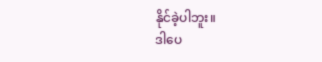နိုင်ခဲ့ပါဘူး။
ဒါပေ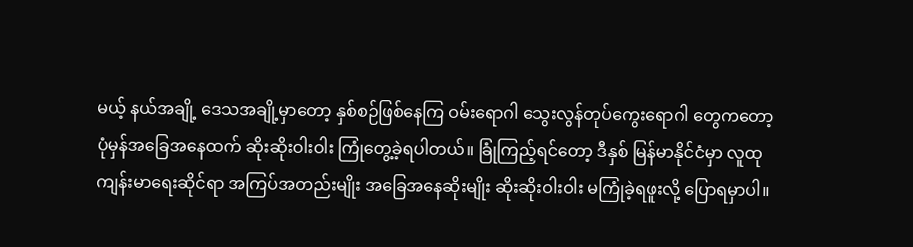မယ့် နယ်အချို့ ဒေသအချို့မှာတော့ နှစ်စဉ်ဖြစ်နေကြ ဝမ်းရောဂါ သွေးလွန်တုပ်ကွေးရောဂါ တွေကတော့ ပုံမှန်အခြေအနေထက် ဆိုးဆိုးဝါးဝါး ကြုံတွေ့ခဲ့ရပါတယ်။ ခြုံကြည့်ရင်တော့ ဒီနှစ် မြန်မာနိုင်ငံမှာ လူထုကျန်းမာရေးဆိုင်ရာ အကြပ်အတည်းမျိုး အခြေအနေဆိုးမျိုး ဆိုးဆိုးဝါးဝါး မကြုံခဲ့ရဖူးလို့ ပြောရမှာပါ။